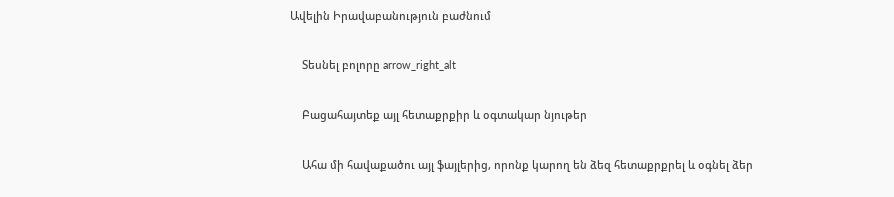Ավելին Իրավաբանություն բաժնում

    Տեսնել բոլորը arrow_right_alt

    Բացահայտեք այլ հետաքրքիր և օգտակար նյութեր

    Ահա մի հավաքածու այլ ֆայլերից, որոնք կարող են ձեզ հետաքրքրել և օգնել ձեր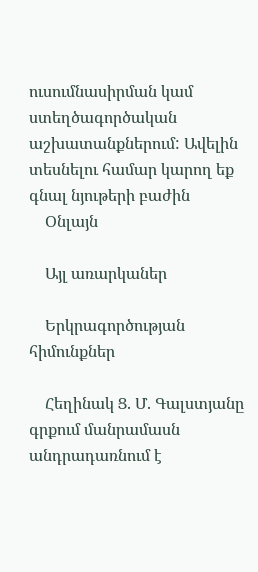ուսումնասիրման կամ ստեղծագործական աշխատանքներում: Ավելին տեսնելու համար կարող եք գնալ նյութերի բաժին
    Օնլայն

    Այլ առարկաներ

    Երկրագործության հիմունքներ

    Հեղինակ Ց. Մ. Գալստյանը գրքում մանրամասն անդրադառնում է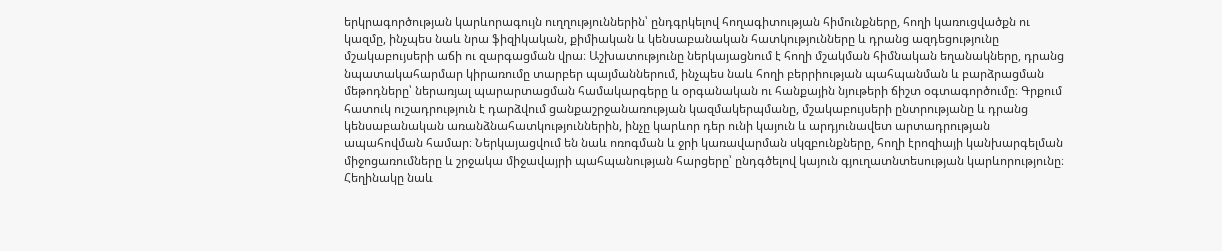երկրագործության կարևորագույն ուղղություններին՝ ընդգրկելով հողագիտության հիմունքները, հողի կառուցվածքն ու կազմը, ինչպես նաև նրա ֆիզիկական, քիմիական և կենսաբանական հատկությունները և դրանց ազդեցությունը մշակաբույսերի աճի ու զարգացման վրա։ Աշխատությունը ներկայացնում է հողի մշակման հիմնական եղանակները, դրանց նպատակահարմար կիրառումը տարբեր պայմաններում, ինչպես նաև հողի բերրիության պահպանման և բարձրացման մեթոդները՝ ներառյալ պարարտացման համակարգերը և օրգանական ու հանքային նյութերի ճիշտ օգտագործումը։ Գրքում հատուկ ուշադրություն է դարձվում ցանքաշրջանառության կազմակերպմանը, մշակաբույսերի ընտրությանը և դրանց կենսաբանական առանձնահատկություններին, ինչը կարևոր դեր ունի կայուն և արդյունավետ արտադրության ապահովման համար։ Ներկայացվում են նաև ոռոգման և ջրի կառավարման սկզբունքները, հողի էրոզիայի կանխարգելման միջոցառումները և շրջակա միջավայրի պահպանության հարցերը՝ ընդգծելով կայուն գյուղատնտեսության կարևորությունը։ Հեղինակը նաև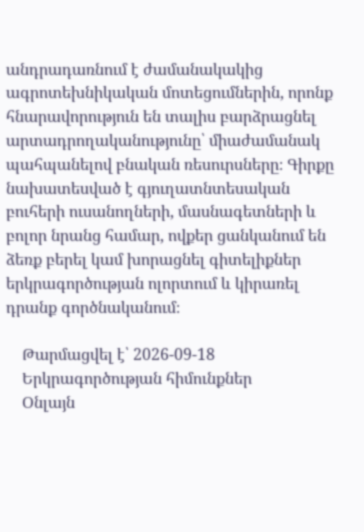անդրադառնում է ժամանակակից ագրոտեխնիկական մոտեցումներին, որոնք հնարավորություն են տալիս բարձրացնել արտադրողականությունը՝ միաժամանակ պահպանելով բնական ռեսուրսները։ Գիրքը նախատեսված է գյուղատնտեսական բուհերի ուսանողների, մասնագետների և բոլոր նրանց համար, ովքեր ցանկանում են ձեռք բերել կամ խորացնել գիտելիքներ երկրագործության ոլորտում և կիրառել դրանք գործնականում։

    Թարմացվել է՝ 2026-09-18
    Երկրագործության հիմունքներ
    Օնլայն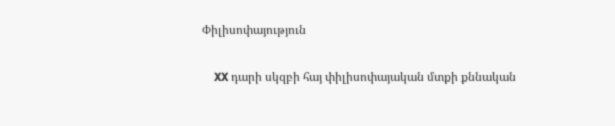Փիլիսոփայություն

    XX դարի սկզբի հայ փիլիսոփայական մտքի քննական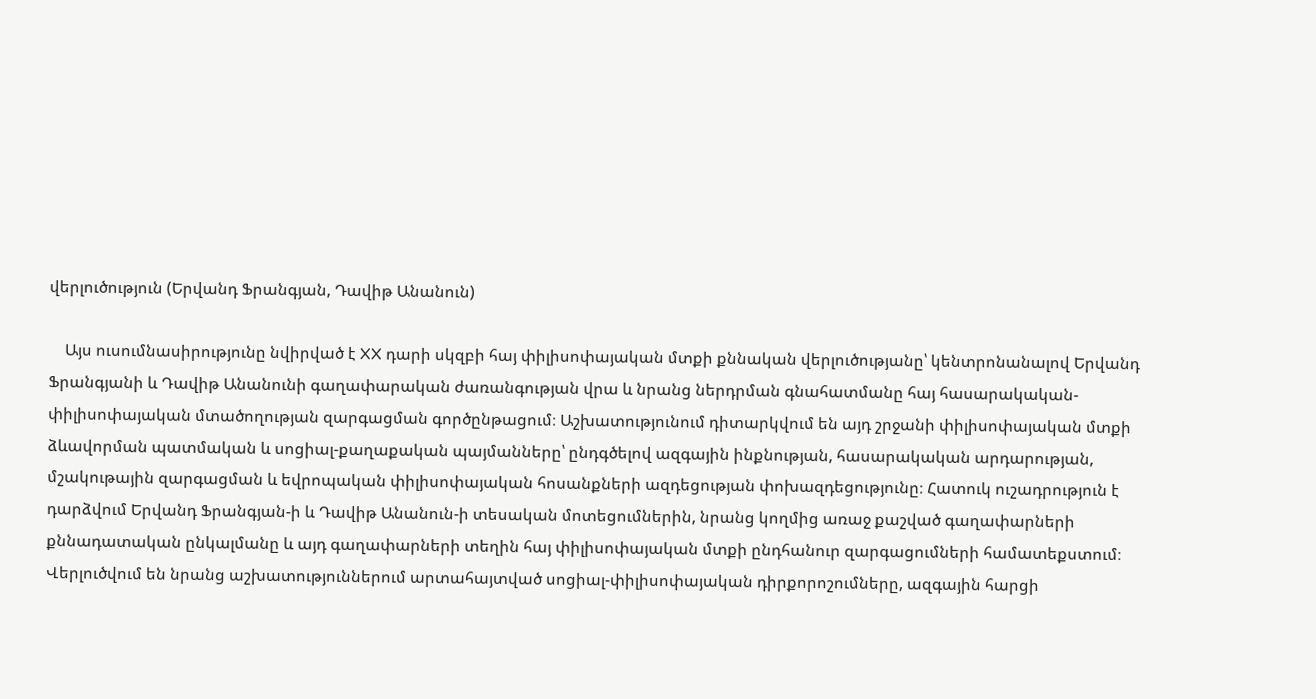վերլուծություն (Երվանդ Ֆրանգյան, Դավիթ Անանուն)

    Այս ուսումնասիրությունը նվիրված է XX դարի սկզբի հայ փիլիսոփայական մտքի քննական վերլուծությանը՝ կենտրոնանալով Երվանդ Ֆրանգյանի և Դավիթ Անանունի գաղափարական ժառանգության վրա և նրանց ներդրման գնահատմանը հայ հասարակական-փիլիսոփայական մտածողության զարգացման գործընթացում։ Աշխատությունում դիտարկվում են այդ շրջանի փիլիսոփայական մտքի ձևավորման պատմական և սոցիալ-քաղաքական պայմանները՝ ընդգծելով ազգային ինքնության, հասարակական արդարության, մշակութային զարգացման և եվրոպական փիլիսոփայական հոսանքների ազդեցության փոխազդեցությունը։ Հատուկ ուշադրություն է դարձվում Երվանդ Ֆրանգյան-ի և Դավիթ Անանուն-ի տեսական մոտեցումներին, նրանց կողմից առաջ քաշված գաղափարների քննադատական ընկալմանը և այդ գաղափարների տեղին հայ փիլիսոփայական մտքի ընդհանուր զարգացումների համատեքստում։ Վերլուծվում են նրանց աշխատություններում արտահայտված սոցիալ-փիլիսոփայական դիրքորոշումները, ազգային հարցի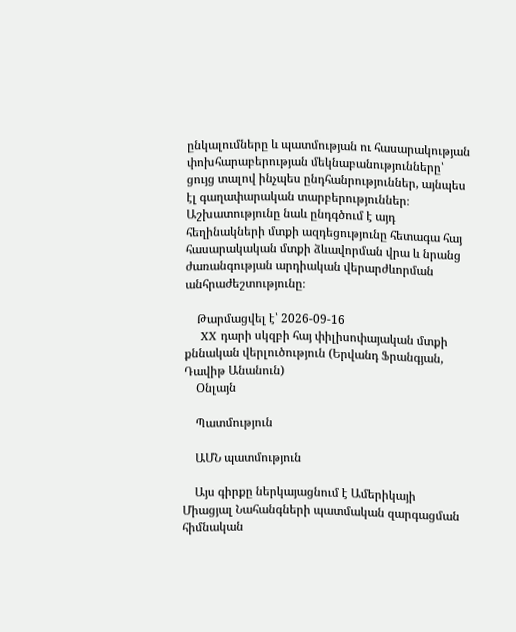ընկալումները և պատմության ու հասարակության փոխհարաբերության մեկնաբանությունները՝ ցույց տալով ինչպես ընդհանրություններ, այնպես էլ գաղափարական տարբերություններ։ Աշխատությունը նաև ընդգծում է այդ հեղինակների մտքի ազդեցությունը հետագա հայ հասարակական մտքի ձևավորման վրա և նրանց ժառանգության արդիական վերարժևորման անհրաժեշտությունը։

    Թարմացվել է՝ 2026-09-16
    XX դարի սկզբի հայ փիլիսոփայական մտքի քննական վերլուծություն (Երվանդ Ֆրանգյան, Դավիթ Անանուն)
    Օնլայն

    Պատմություն

    ԱՄՆ պատմություն

    Այս գիրքը ներկայացնում է Ամերիկայի Միացյալ Նահանգների պատմական զարգացման հիմնական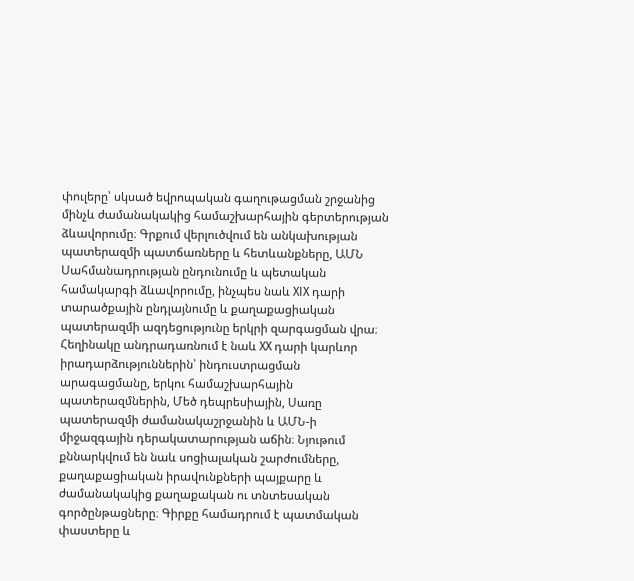փուլերը՝ սկսած եվրոպական գաղութացման շրջանից մինչև ժամանակակից համաշխարհային գերտերության ձևավորումը։ Գրքում վերլուծվում են անկախության պատերազմի պատճառները և հետևանքները, ԱՄՆ Սահմանադրության ընդունումը և պետական համակարգի ձևավորումը, ինչպես նաև XIX դարի տարածքային ընդլայնումը և քաղաքացիական պատերազմի ազդեցությունը երկրի զարգացման վրա։ Հեղինակը անդրադառնում է նաև XX դարի կարևոր իրադարձություններին՝ ինդուստրացման արագացմանը, երկու համաշխարհային պատերազմներին, Մեծ դեպրեսիային, Սառը պատերազմի ժամանակաշրջանին և ԱՄՆ-ի միջազգային դերակատարության աճին։ Նյութում քննարկվում են նաև սոցիալական շարժումները, քաղաքացիական իրավունքների պայքարը և ժամանակակից քաղաքական ու տնտեսական գործընթացները։ Գիրքը համադրում է պատմական փաստերը և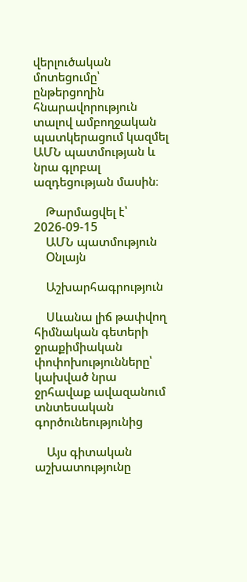վերլուծական մոտեցումը՝ ընթերցողին հնարավորություն տալով ամբողջական պատկերացում կազմել ԱՄՆ պատմության և նրա գլոբալ ազդեցության մասին։

    Թարմացվել է՝ 2026-09-15
    ԱՄՆ պատմություն
    Օնլայն

    Աշխարհագրություն

    Սևանա լիճ թափվող հիմնական գետերի ջրաքիմիական փոփոխությունները՝ կախված նրա ջրհավաք ավազանում տնտեսական գործունեությունից

    Այս գիտական աշխատությունը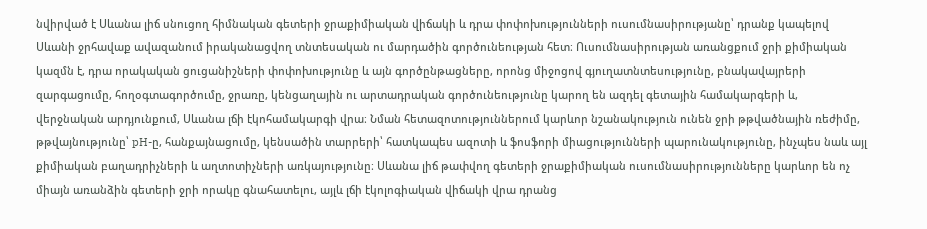նվիրված է Սևանա լիճ սնուցող հիմնական գետերի ջրաքիմիական վիճակի և դրա փոփոխությունների ուսումնասիրությանը՝ դրանք կապելով Սևանի ջրհավաք ավազանում իրականացվող տնտեսական ու մարդածին գործունեության հետ։ Ուսումնասիրության առանցքում ջրի քիմիական կազմն է, դրա որակական ցուցանիշների փոփոխությունը և այն գործընթացները, որոնց միջոցով գյուղատնտեսությունը, բնակավայրերի զարգացումը, հողօգտագործումը, ջրառը, կենցաղային ու արտադրական գործունեությունը կարող են ազդել գետային համակարգերի և, վերջնական արդյունքում, Սևանա լճի էկոհամակարգի վրա։ Նման հետազոտություններում կարևոր նշանակություն ունեն ջրի թթվածնային ռեժիմը, թթվայնությունը՝ pH-ը, հանքայնացումը, կենսածին տարրերի՝ հատկապես ազոտի և ֆոսֆորի միացությունների պարունակությունը, ինչպես նաև այլ քիմիական բաղադրիչների և աղտոտիչների առկայությունը։ Սևանա լիճ թափվող գետերի ջրաքիմիական ուսումնասիրությունները կարևոր են ոչ միայն առանձին գետերի ջրի որակը գնահատելու, այլև լճի էկոլոգիական վիճակի վրա դրանց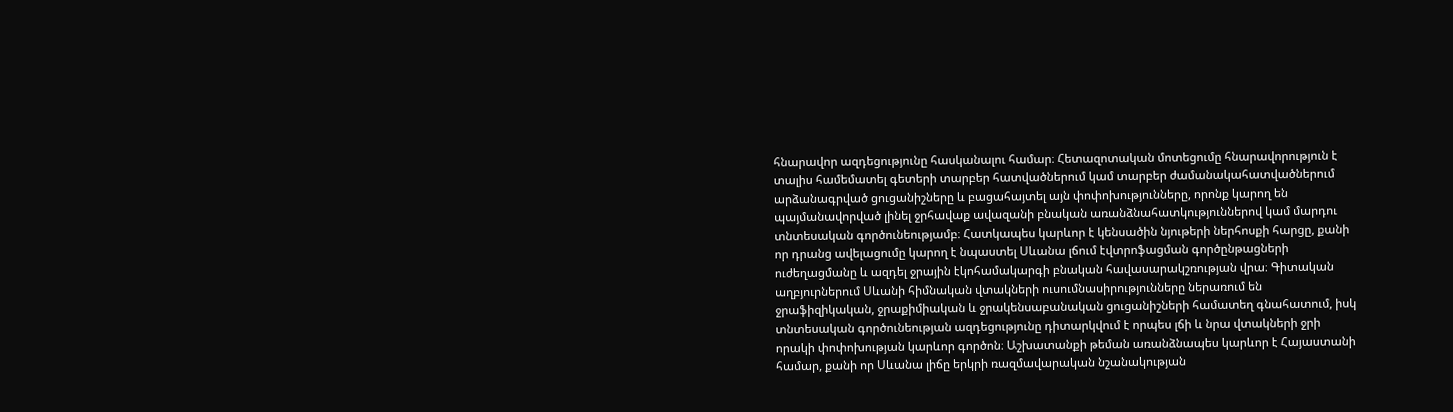հնարավոր ազդեցությունը հասկանալու համար։ Հետազոտական մոտեցումը հնարավորություն է տալիս համեմատել գետերի տարբեր հատվածներում կամ տարբեր ժամանակահատվածներում արձանագրված ցուցանիշները և բացահայտել այն փոփոխությունները, որոնք կարող են պայմանավորված լինել ջրհավաք ավազանի բնական առանձնահատկություններով կամ մարդու տնտեսական գործունեությամբ։ Հատկապես կարևոր է կենսածին նյութերի ներհոսքի հարցը, քանի որ դրանց ավելացումը կարող է նպաստել Սևանա լճում էվտրոֆացման գործընթացների ուժեղացմանը և ազդել ջրային էկոհամակարգի բնական հավասարակշռության վրա։ Գիտական աղբյուրներում Սևանի հիմնական վտակների ուսումնասիրությունները ներառում են ջրաֆիզիկական, ջրաքիմիական և ջրակենսաբանական ցուցանիշների համատեղ գնահատում, իսկ տնտեսական գործունեության ազդեցությունը դիտարկվում է որպես լճի և նրա վտակների ջրի որակի փոփոխության կարևոր գործոն։ Աշխատանքի թեման առանձնապես կարևոր է Հայաստանի համար, քանի որ Սևանա լիճը երկրի ռազմավարական նշանակության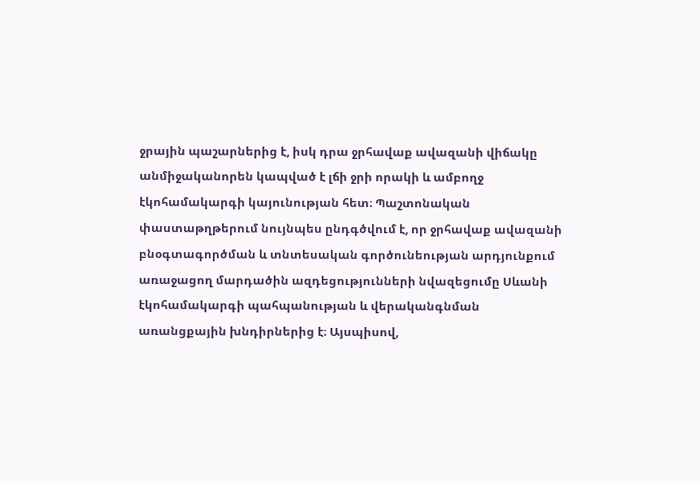ջրային պաշարներից է, իսկ դրա ջրհավաք ավազանի վիճակը անմիջականորեն կապված է լճի ջրի որակի և ամբողջ էկոհամակարգի կայունության հետ։ Պաշտոնական փաստաթղթերում նույնպես ընդգծվում է, որ ջրհավաք ավազանի բնօգտագործման և տնտեսական գործունեության արդյունքում առաջացող մարդածին ազդեցությունների նվազեցումը Սևանի էկոհամակարգի պահպանության և վերականգնման առանցքային խնդիրներից է։ Այսպիսով,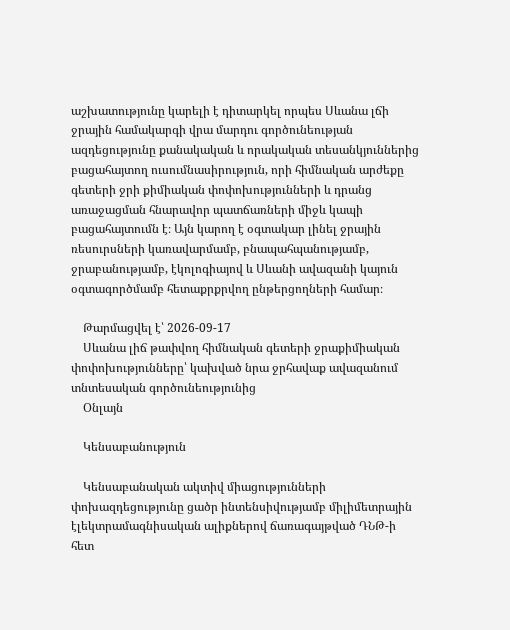աշխատությունը կարելի է դիտարկել որպես Սևանա լճի ջրային համակարգի վրա մարդու գործունեության ազդեցությունը քանակական և որակական տեսանկյուններից բացահայտող ուսումնասիրություն, որի հիմնական արժեքը գետերի ջրի քիմիական փոփոխությունների և դրանց առաջացման հնարավոր պատճառների միջև կապի բացահայտումն է։ Այն կարող է օգտակար լինել ջրային ռեսուրսների կառավարմամբ, բնապահպանությամբ, ջրաբանությամբ, էկոլոգիայով և Սևանի ավազանի կայուն օգտագործմամբ հետաքրքրվող ընթերցողների համար։

    Թարմացվել է՝ 2026-09-17
    Սևանա լիճ թափվող հիմնական գետերի ջրաքիմիական փոփոխությունները՝ կախված նրա ջրհավաք ավազանում տնտեսական գործունեությունից
    Օնլայն

    Կենսաբանություն

    Կենսաբանական ակտիվ միացությունների փոխազդեցությունը ցածր ինտենսիվությամբ միլիմետրային էլեկտրամագնիսական ալիքներով ճառագայթված ԴՆԹ-ի հետ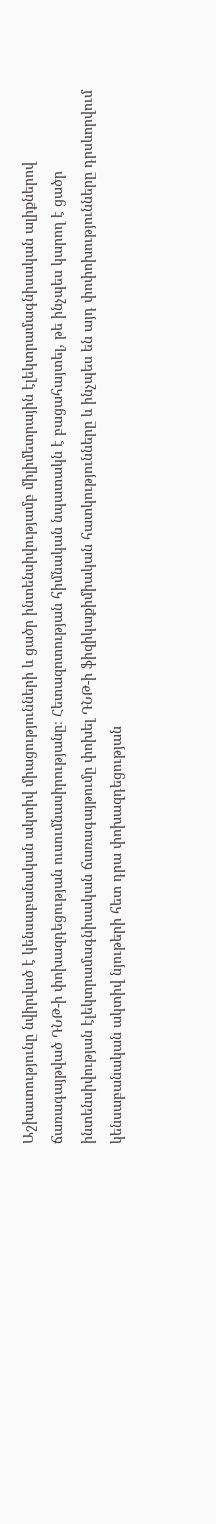Աշխատությունը նվիրված է կենսաբանական ակտիվ միացությունների և ցածր ինտենսիվությամբ միլիմետրային էլեկտրամագնիսական ալիքներով ճառագայթված ԴՆԹ-ի փոխազդեցության ուսումնասիրությանը։ Հետազոտության հիմնական նպատակն է բացահայտել, թե ինչպես կարող է ցածր ինտենսիվության էլեկտրամագնիսական ճառագայթումը փոխել ԴՆԹ-ի ֆիզիկաքիմիական հատկությունները և ինչպես են այդ փոփոխությունները դրսևորվում կենսաբանական ակտիվ նյութերի հետ դրա փոխազդեցության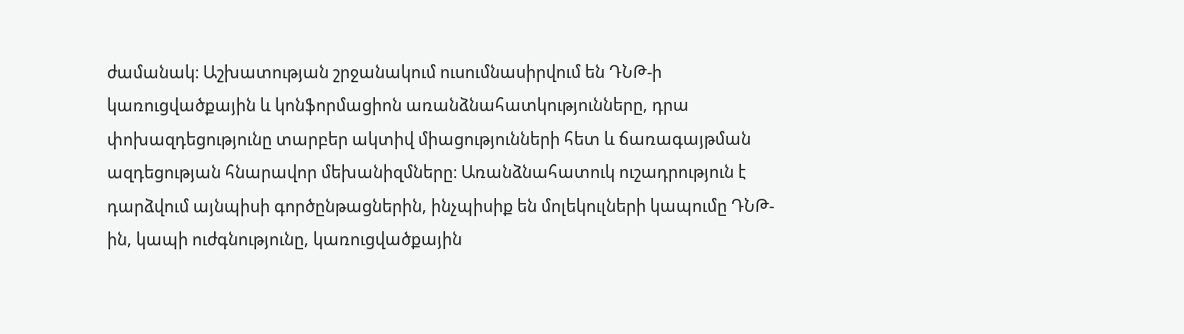ժամանակ։ Աշխատության շրջանակում ուսումնասիրվում են ԴՆԹ-ի կառուցվածքային և կոնֆորմացիոն առանձնահատկությունները, դրա փոխազդեցությունը տարբեր ակտիվ միացությունների հետ և ճառագայթման ազդեցության հնարավոր մեխանիզմները։ Առանձնահատուկ ուշադրություն է դարձվում այնպիսի գործընթացներին, ինչպիսիք են մոլեկուլների կապումը ԴՆԹ-ին, կապի ուժգնությունը, կառուցվածքային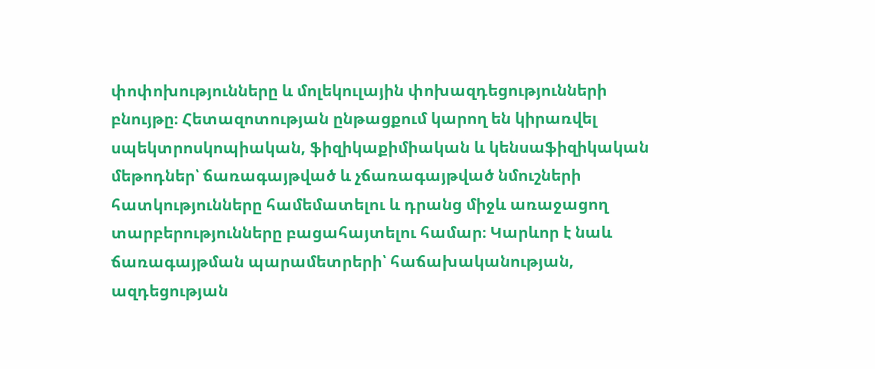փոփոխությունները և մոլեկուլային փոխազդեցությունների բնույթը։ Հետազոտության ընթացքում կարող են կիրառվել սպեկտրոսկոպիական, ֆիզիկաքիմիական և կենսաֆիզիկական մեթոդներ՝ ճառագայթված և չճառագայթված նմուշների հատկությունները համեմատելու և դրանց միջև առաջացող տարբերությունները բացահայտելու համար։ Կարևոր է նաև ճառագայթման պարամետրերի՝ հաճախականության, ազդեցության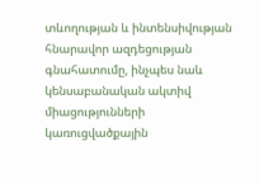տևողության և ինտենսիվության հնարավոր ազդեցության գնահատումը, ինչպես նաև կենսաբանական ակտիվ միացությունների կառուցվածքային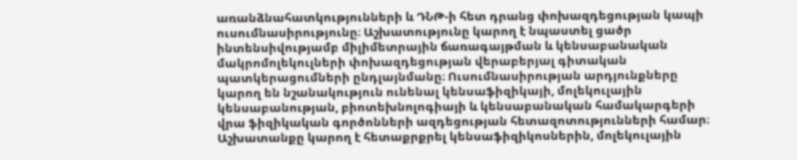առանձնահատկությունների և ԴՆԹ-ի հետ դրանց փոխազդեցության կապի ուսումնասիրությունը։ Աշխատությունը կարող է նպաստել ցածր ինտենսիվությամբ միլիմետրային ճառագայթման և կենսաբանական մակրոմոլեկուլների փոխազդեցության վերաբերյալ գիտական պատկերացումների ընդլայնմանը։ Ուսումնասիրության արդյունքները կարող են նշանակություն ունենալ կենսաֆիզիկայի, մոլեկուլային կենսաբանության, բիոտեխնոլոգիայի և կենսաբանական համակարգերի վրա ֆիզիկական գործոնների ազդեցության հետազոտությունների համար։ Աշխատանքը կարող է հետաքրքրել կենսաֆիզիկոսներին, մոլեկուլային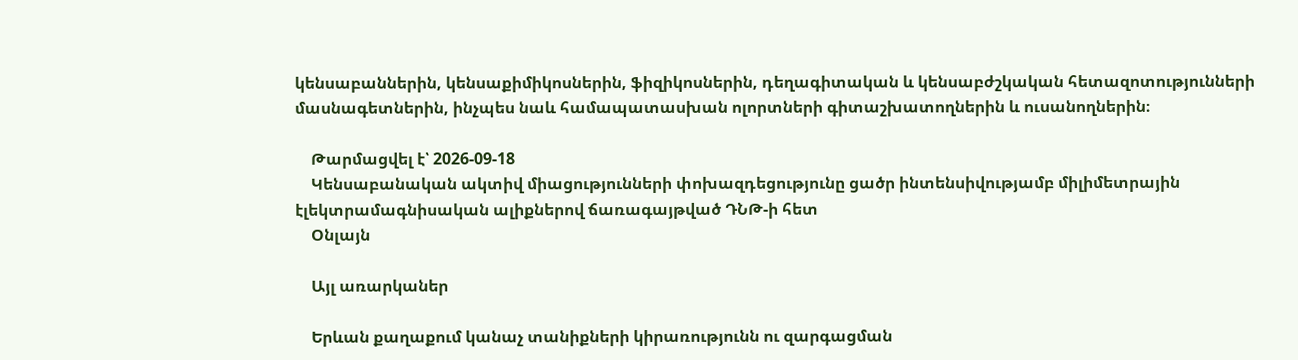կենսաբաններին, կենսաքիմիկոսներին, ֆիզիկոսներին, դեղագիտական և կենսաբժշկական հետազոտությունների մասնագետներին, ինչպես նաև համապատասխան ոլորտների գիտաշխատողներին և ուսանողներին։

    Թարմացվել է՝ 2026-09-18
    Կենսաբանական ակտիվ միացությունների փոխազդեցությունը ցածր ինտենսիվությամբ միլիմետրային էլեկտրամագնիսական ալիքներով ճառագայթված ԴՆԹ-ի հետ
    Օնլայն

    Այլ առարկաներ

    Երևան քաղաքում կանաչ տանիքների կիրառությունն ու զարգացման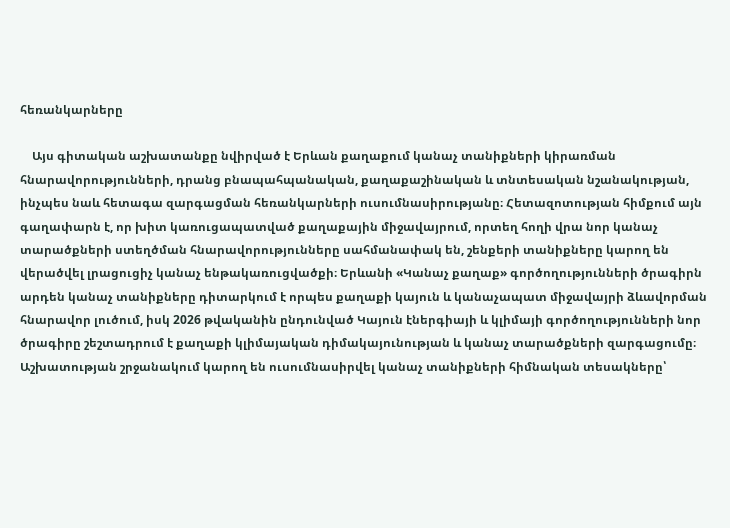հեռանկարները

    Այս գիտական աշխատանքը նվիրված է Երևան քաղաքում կանաչ տանիքների կիրառման հնարավորությունների, դրանց բնապահպանական, քաղաքաշինական և տնտեսական նշանակության, ինչպես նաև հետագա զարգացման հեռանկարների ուսումնասիրությանը։ Հետազոտության հիմքում այն գաղափարն է, որ խիտ կառուցապատված քաղաքային միջավայրում, որտեղ հողի վրա նոր կանաչ տարածքների ստեղծման հնարավորությունները սահմանափակ են, շենքերի տանիքները կարող են վերածվել լրացուցիչ կանաչ ենթակառուցվածքի։ Երևանի «Կանաչ քաղաք» գործողությունների ծրագիրն արդեն կանաչ տանիքները դիտարկում է որպես քաղաքի կայուն և կանաչապատ միջավայրի ձևավորման հնարավոր լուծում, իսկ 2026 թվականին ընդունված Կայուն էներգիայի և կլիմայի գործողությունների նոր ծրագիրը շեշտադրում է քաղաքի կլիմայական դիմակայունության և կանաչ տարածքների զարգացումը։ Աշխատության շրջանակում կարող են ուսումնասիրվել կանաչ տանիքների հիմնական տեսակները՝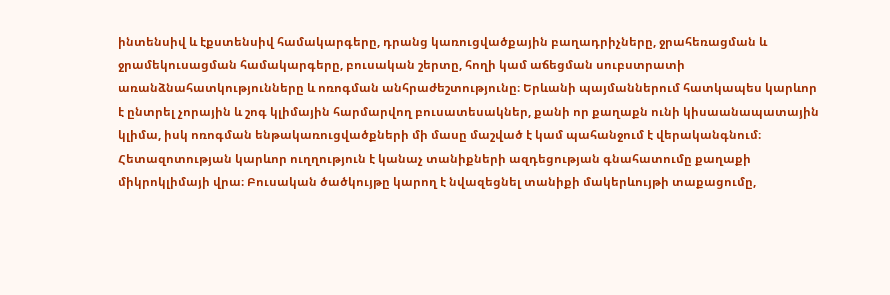ինտենսիվ և էքստենսիվ համակարգերը, դրանց կառուցվածքային բաղադրիչները, ջրահեռացման և ջրամեկուսացման համակարգերը, բուսական շերտը, հողի կամ աճեցման սուբստրատի առանձնահատկությունները և ոռոգման անհրաժեշտությունը։ Երևանի պայմաններում հատկապես կարևոր է ընտրել չորային և շոգ կլիմային հարմարվող բուսատեսակներ, քանի որ քաղաքն ունի կիսաանապատային կլիմա, իսկ ոռոգման ենթակառուցվածքների մի մասը մաշված է կամ պահանջում է վերականգնում։ Հետազոտության կարևոր ուղղություն է կանաչ տանիքների ազդեցության գնահատումը քաղաքի միկրոկլիմայի վրա։ Բուսական ծածկույթը կարող է նվազեցնել տանիքի մակերևույթի տաքացումը,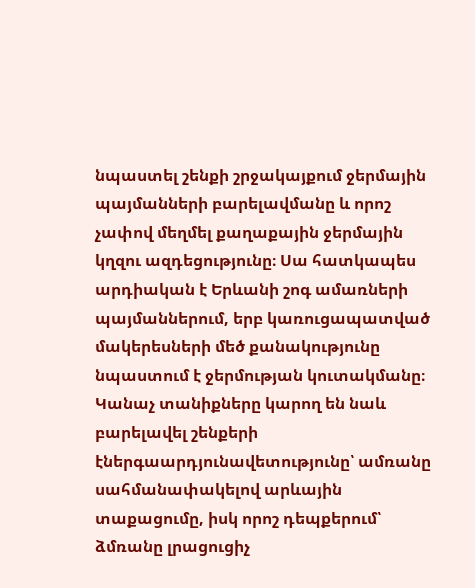նպաստել շենքի շրջակայքում ջերմային պայմանների բարելավմանը և որոշ չափով մեղմել քաղաքային ջերմային կղզու ազդեցությունը։ Սա հատկապես արդիական է Երևանի շոգ ամառների պայմաններում, երբ կառուցապատված մակերեսների մեծ քանակությունը նպաստում է ջերմության կուտակմանը։ Կանաչ տանիքները կարող են նաև բարելավել շենքերի էներգաարդյունավետությունը՝ ամռանը սահմանափակելով արևային տաքացումը, իսկ որոշ դեպքերում՝ ձմռանը լրացուցիչ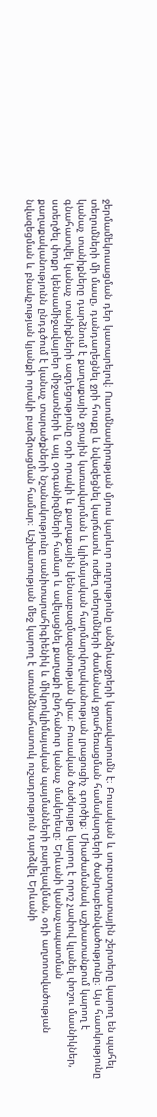ջերմամեկուսացման դեր կատարելով։ Ուսումնասիրության մյուս կարևոր ուղղությունը անձրևաջրերի կառավարումն է։ Բուսական և սուբստրատային շերտերը կարող են պահել տեղումների մի մասը, դանդաղեցնել ջրի հոսքը և նվազեցնել կարճատև ուժեղ տեղումների ժամանակ ջրահեռացման համակարգերի ծանրաբեռնվածությունը։ Այս հատկությունը կանաչ տանիքները դարձնում է քաղաքային ջրային կառավարման և կլիմայական հարմարվողականության լրացուցիչ գործիք։ Միաժամանակ աշխատանքում կարող է գնահատվել կանաչ տանիքների ազդեցությունը օդի որակի և քաղաքային կենսաբազմազանության վրա։ Բուսական ծածկույթը կարող է որոշ չափով կլանել փոշու մասնիկներ, ստեղծել փոքր կենսամիջավայրեր միջատների և այլ օրգանիզմների համար և ավելացնել քաղաքի ընդհանուր կանաչ մակերեսը։ Երևանի կանաչապատման քաղաքականությունն ընդգծում է կանաչ տարածքների նշանակությունը սանիտարահիգիենիկ և միկրոկլիմայական պայմանների բարելավման, օդի աղտոտվածության նվազեցման և բնակչության կյանքի որակի բարձրացման համար։ Աշխատության մեջ կարող է առանձնահատուկ ուշադրություն դարձվել Երևանի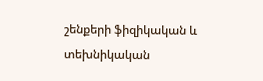շենքերի ֆիզիկական և տեխնիկական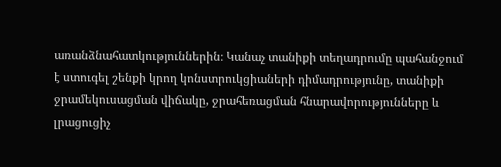առանձնահատկություններին։ Կանաչ տանիքի տեղադրումը պահանջում է ստուգել շենքի կրող կոնստրուկցիաների դիմադրությունը, տանիքի ջրամեկուսացման վիճակը, ջրահեռացման հնարավորությունները և լրացուցիչ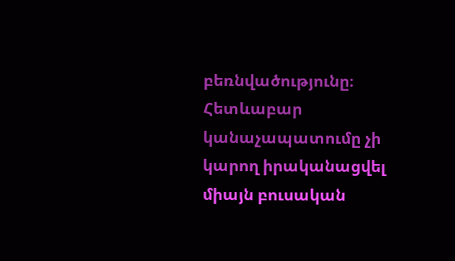բեռնվածությունը։ Հետևաբար կանաչապատումը չի կարող իրականացվել միայն բուսական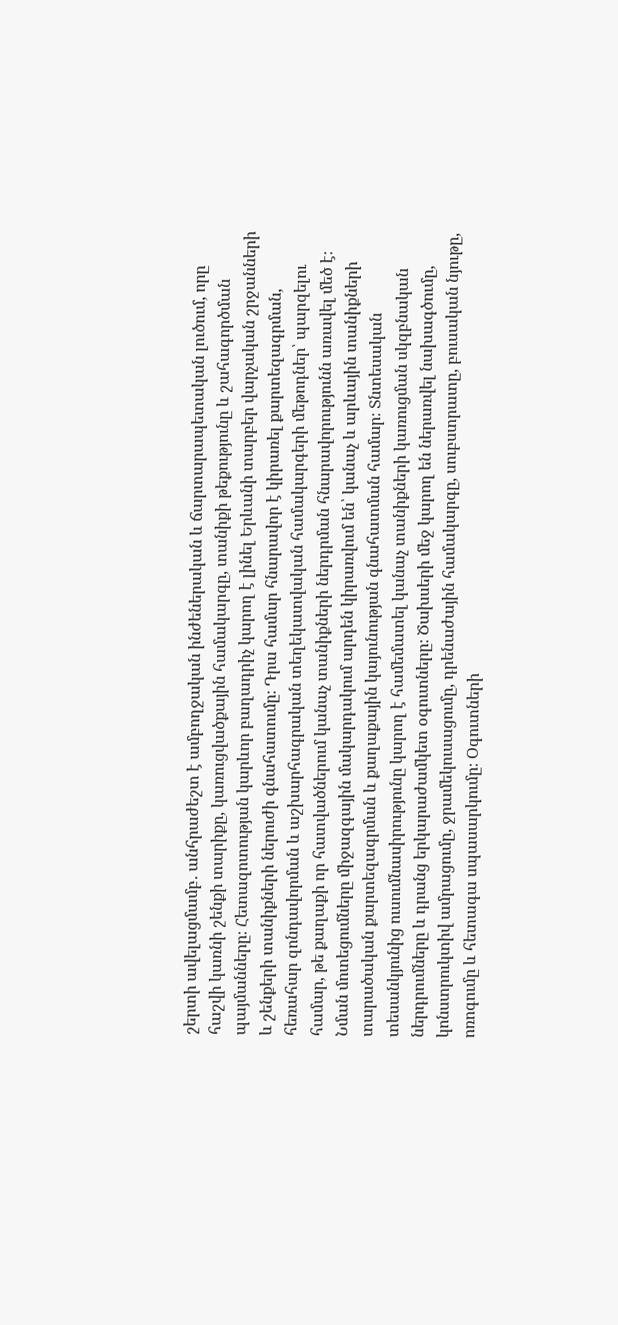շերտի ավելացմամբ․ անհրաժեշտ է ամբողջական ինժեներական և ճարտարապետական լուծում, որը հաշվի կառնի շենքի տարիքը, կառուցվածքային համակարգը, տանիքի թեքությունը և շահագործման պայմանները։ Հետազոտության կարևոր բաղադրիչ կարող է լինել Երևանի տարբեր վարչական շրջանների և շենքերի տանիքների ներուժի գնահատումը։ Դրա համար հնարավոր է կիրառել քարտեզագրման, հեռահար զոնդավորման և աշխարհագրական տեղեկատվական համակարգերի մեթոդներ՝ պարզելու համար, թե քաղաքի որ հատվածներում կանաչ տանիքների ներդրման հնարավորությունն առավել մեծ է։ Նման մոտեցումները միջազգային մակարդակում արդեն կիրառվում են՝ կանաչ և արևային տանիքների տարածական քարտեզագրման և քաղաքային կայունության գնահատման համար։ Տնտեսական տեսանկյունից ուսումնասիրությունը կարող է համեմատել կանաչ տանիքների կառուցման սկզբնական ներդրումները և դրանց երկարաժամկետ օգուտները։ Ծախսերի մեջ կարող են ներառվել նախագծումը, կոնստրուկտիվ ամրացումը, ջրամեկուսացումը, դրենաժային համակարգը, սուբստրատը, բուսական նյութը, ոռոգումը և հետագա սպասարկումը։ Օգուտների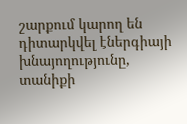շարքում կարող են դիտարկվել էներգիայի խնայողությունը, տանիքի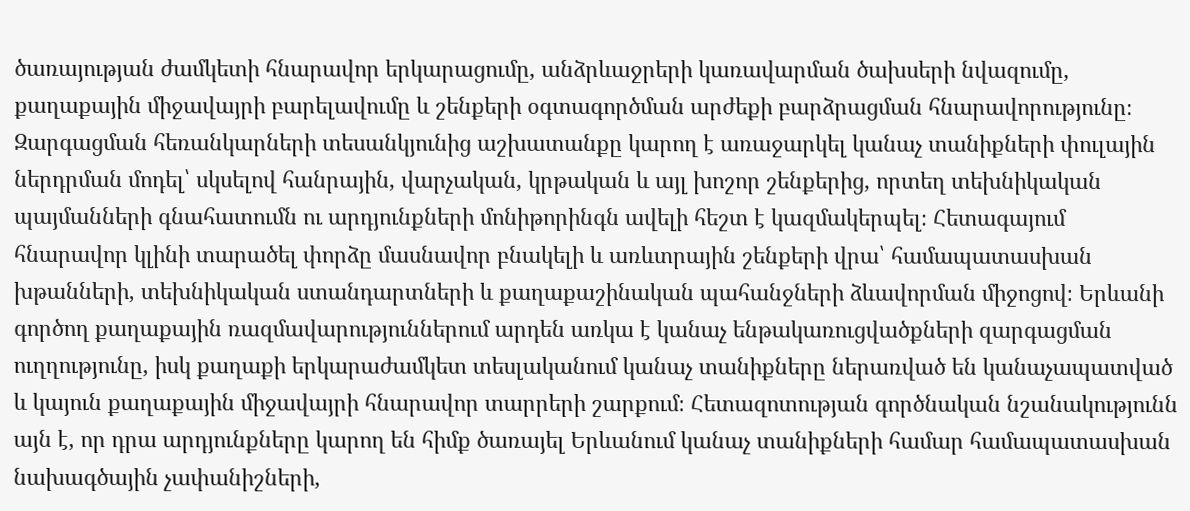ծառայության ժամկետի հնարավոր երկարացումը, անձրևաջրերի կառավարման ծախսերի նվազումը, քաղաքային միջավայրի բարելավումը և շենքերի օգտագործման արժեքի բարձրացման հնարավորությունը։ Զարգացման հեռանկարների տեսանկյունից աշխատանքը կարող է առաջարկել կանաչ տանիքների փուլային ներդրման մոդել՝ սկսելով հանրային, վարչական, կրթական և այլ խոշոր շենքերից, որտեղ տեխնիկական պայմանների գնահատումն ու արդյունքների մոնիթորինգն ավելի հեշտ է կազմակերպել։ Հետագայում հնարավոր կլինի տարածել փորձը մասնավոր բնակելի և առևտրային շենքերի վրա՝ համապատասխան խթանների, տեխնիկական ստանդարտների և քաղաքաշինական պահանջների ձևավորման միջոցով։ Երևանի գործող քաղաքային ռազմավարություններում արդեն առկա է կանաչ ենթակառուցվածքների զարգացման ուղղությունը, իսկ քաղաքի երկարաժամկետ տեսլականում կանաչ տանիքները ներառված են կանաչապատված և կայուն քաղաքային միջավայրի հնարավոր տարրերի շարքում։ Հետազոտության գործնական նշանակությունն այն է, որ դրա արդյունքները կարող են հիմք ծառայել Երևանում կանաչ տանիքների համար համապատասխան նախագծային չափանիշների,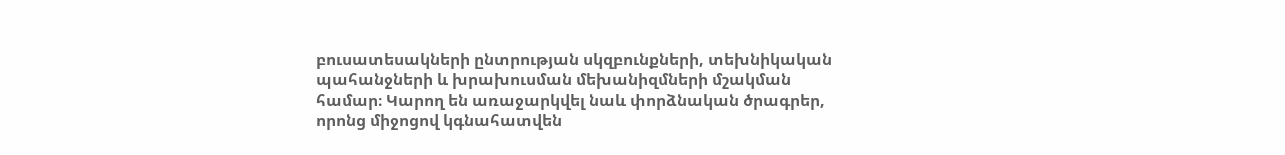բուսատեսակների ընտրության սկզբունքների, տեխնիկական պահանջների և խրախուսման մեխանիզմների մշակման համար։ Կարող են առաջարկվել նաև փորձնական ծրագրեր, որոնց միջոցով կգնահատվեն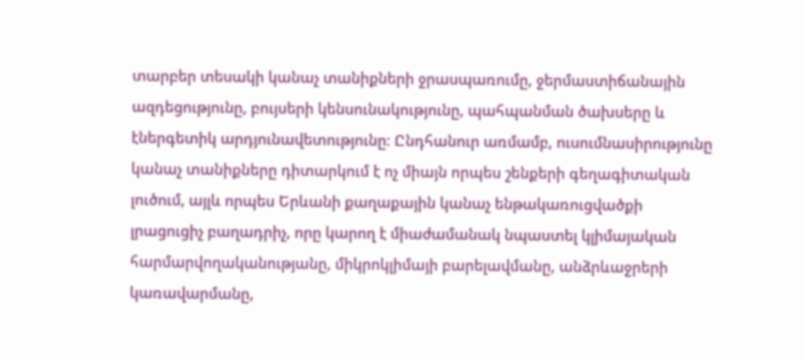տարբեր տեսակի կանաչ տանիքների ջրասպառումը, ջերմաստիճանային ազդեցությունը, բույսերի կենսունակությունը, պահպանման ծախսերը և էներգետիկ արդյունավետությունը։ Ընդհանուր առմամբ, ուսումնասիրությունը կանաչ տանիքները դիտարկում է ոչ միայն որպես շենքերի գեղագիտական լուծում, այլև որպես Երևանի քաղաքային կանաչ ենթակառուցվածքի լրացուցիչ բաղադրիչ, որը կարող է միաժամանակ նպաստել կլիմայական հարմարվողականությանը, միկրոկլիմայի բարելավմանը, անձրևաջրերի կառավարմանը,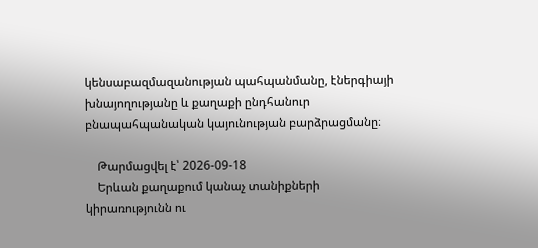կենսաբազմազանության պահպանմանը, էներգիայի խնայողությանը և քաղաքի ընդհանուր բնապահպանական կայունության բարձրացմանը։

    Թարմացվել է՝ 2026-09-18
    Երևան քաղաքում կանաչ տանիքների կիրառությունն ու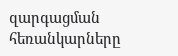զարգացման հեռանկարները